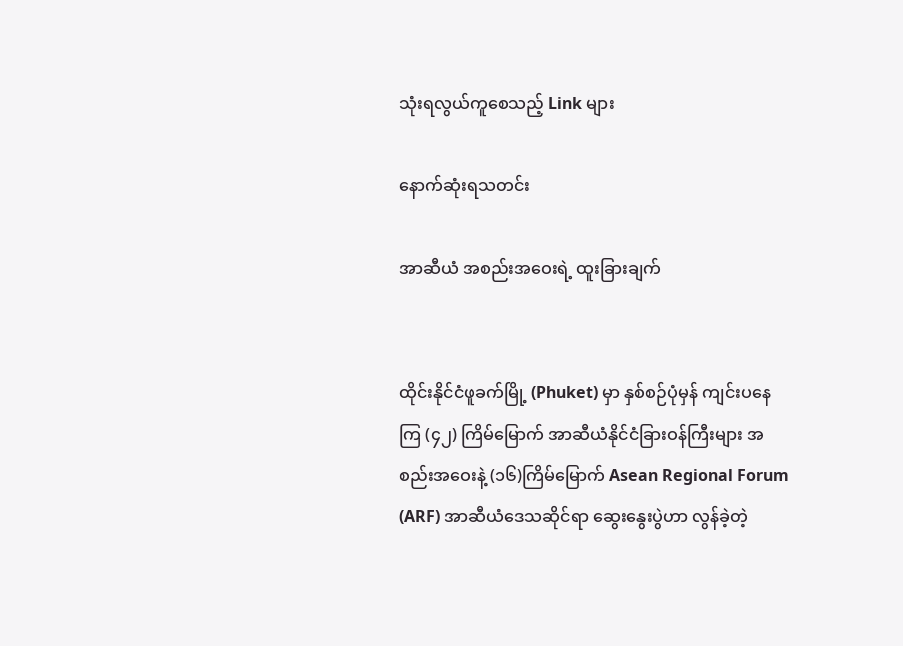သုံးရလွယ်ကူစေသည့် Link များ

နောက်ဆုံးရသတင်း

အာဆီယံ အစည်းအဝေးရဲ့ ထူးခြားချက်


ထိုင်းနိုင်ငံဖူခက်မြို့ (Phuket) မှာ နှစ်စဉ်ပုံမှန် ကျင်းပနေကြ (၄၂) ကြိမ်မြောက် အာဆီယံနိုင်ငံခြားဝန်ကြီးများ အစည်းအဝေးနဲ့ (၁၆)ကြိမ်မြောက် Asean Regional Forum (ARF) အာဆီယံဒေသဆိုင်ရာ ဆွေးနွေးပွဲဟာ လွန်ခဲ့တဲ့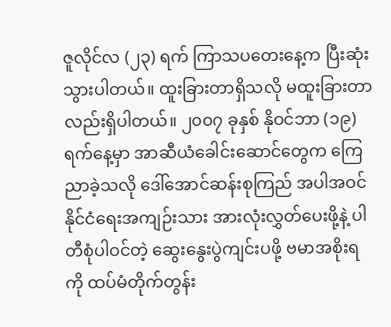ဇူလိုင်လ (၂၃) ရက် ကြာသပတေးနေ့က ပြီးဆုံးသွားပါတယ်။ ထူးခြားတာရှိသလို မထူးခြားတာလည်းရှိပါတယ်။ ၂၀၀၇ ခုနှစ် နိုဝင်ဘာ (၁၉) ရက်နေ့မှာ အာဆီယံခေါင်းဆောင်တွေက ကြေညာခဲ့သလို ဒေါ်အောင်ဆန်းစုကြည် အပါအဝင် နိုင်ငံရေးအကျဉ်းသား အားလုံးလွှတ်ပေးဖို့နဲ့ ပါတီစုံပါဝင်တဲ့ ဆွေးနွေးပွဲကျင်းပဖို့ ဗမာအစိုးရကို ထပ်မံတိုက်တွန်း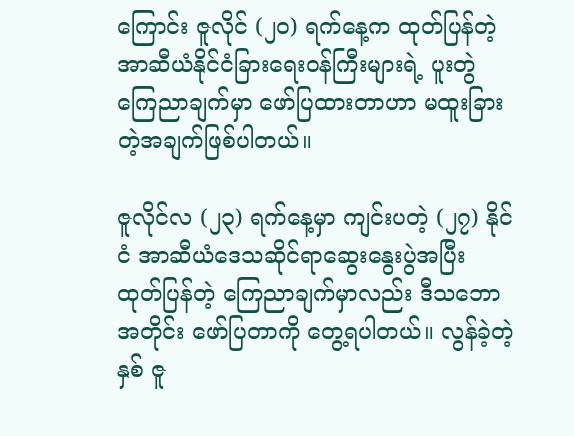ကြောင်း ဇူလိုင် (၂၀) ရက်နေ့က ထုတ်ပြန်တဲ့ အာဆီယံနိုင်ငံခြားရေးဝန်ကြီးများရဲ့ ပူးတွဲကြေညာချက်မှာ ဖော်ပြထားတာဟာ မထူးခြားတဲ့အချက်ဖြစ်ပါတယ်။

ဇူလိုင်လ (၂၃) ရက်နေ့မှာ ကျင်းပတဲ့ (၂၇) နိုင်ငံ အာဆီယံဒေသဆိုင်ရာဆွေးနွေးပွဲအပြီး ထုတ်ပြန်တဲ့ ကြေညာချက်မှာလည်း ဒီသဘောအတိုင်း ဖော်ပြတာကို တွေ့ရပါတယ်။ လွန်ခဲ့တဲ့နှစ် ဇူ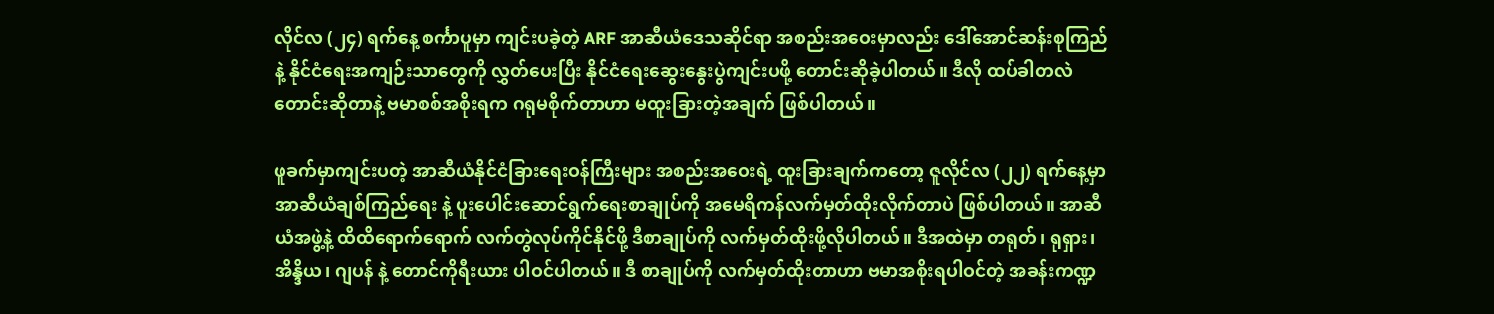လိုင်လ (၂၄) ရက်နေ့ စင်္ကာပူမှာ ကျင်းပခဲ့တဲ့ ARF အာဆီယံဒေသဆိုင်ရာ အစည်းအဝေးမှာလည်း ဒေါ်အောင်ဆန်းစုကြည်နဲ့ နိုင်ငံရေးအကျဉ်းသာတွေကို လွှတ်ပေးပြီး နိုင်ငံရေးဆွေးနွေးပွဲကျင်းပဖို့ တောင်းဆိုခဲ့ပါတယ်။ ဒီလို ထပ်ခါတလဲ တောင်းဆိုတာနဲ့ ဗမာစစ်အစိုးရက ဂရုမစိုက်တာဟာ မထူးခြားတဲ့အချက် ဖြစ်ပါတယ်။

ဖူခက်မှာကျင်းပတဲ့ အာဆီယံနိုင်ငံခြားရေးဝန်ကြီးများ အစည်းအဝေးရဲ့ ထူးခြားချက်ကတော့ ဇူလိုင်လ (၂၂) ရက်နေ့မှာ အာဆီယံချစ်ကြည်ရေး နဲ့ ပူးပေါင်းဆောင်ရွက်ရေးစာချုပ်ကို အမေရိကန်လက်မှတ်ထိုးလိုက်တာပဲ ဖြစ်ပါတယ်။ အာဆီယံအဖွဲ့နဲ့ ထိထိရောက်ရောက် လက်တွဲလုပ်ကိုင်နိုင်ဖို့ ဒီစာချုပ်ကို လက်မှတ်ထိုးဖို့လိုပါတယ်။ ဒီအထဲမှာ တရုတ်၊ ရုရှား၊ အိန္ဒိယ၊ ဂျပန် နဲ့ တောင်ကိုရီးယား ပါဝင်ပါတယ်။ ဒီ စာချုပ်ကို လက်မှတ်ထိုးတာဟာ ဗမာအစိုးရပါဝင်တဲ့ အခန်းကဏ္ဍ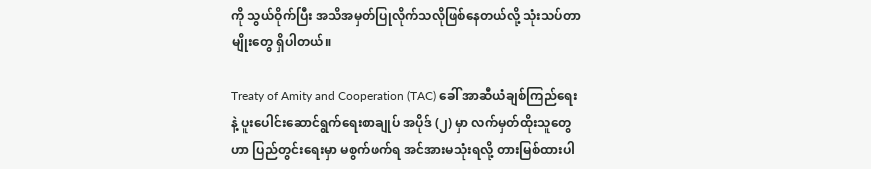ကို သွယ်ဝိုက်ပြီး အသိအမှတ်ပြုလိုက်သလိုဖြစ်နေတယ်လို့ သုံးသပ်တာမျိုးတွေ ရှိပါတယ်။

Treaty of Amity and Cooperation (TAC) ခေါ် အာဆီယံချစ်ကြည်ရေး နဲ့ ပူးပေါင်းဆောင်ရွက်ရေးစာချုပ် အပိုဒ် (၂) မှာ လက်မှတ်ထိုးသူတွေဟာ ပြည်တွင်းရေးမှာ မစွက်ဖက်ရ အင်အားမသုံးရလို့ တားမြစ်ထားပါ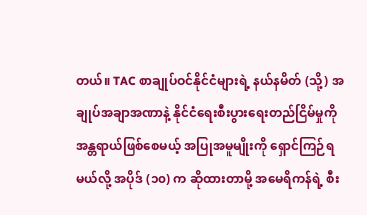တယ်။ TAC စာချုပ်ဝင်နိုင်ငံများရဲ့ နယ်နမိတ် (သို့) အချုပ်အချာအဏာနဲ့ နိုင်ငံရေးစီးပွားရေးတည်ငြိမ်မှုကို အန္တရာယ်ဖြစ်စေမယ့် အပြုအမူမျိုးကို ရှောင်ကြဉ်ရမယ်လို့ အပိုဒ် (၁၀) က ဆိုထားတာမို့ အမေရိကန်ရဲ့ စီး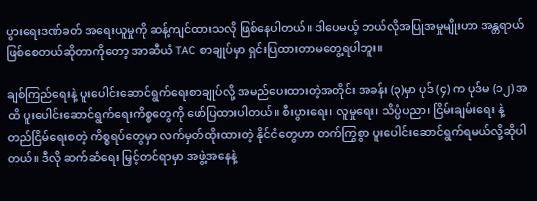ပွားရေးဒဏ်ခတ် အရေးယူမှုကို ဆန့်ကျင်ထားသလို ဖြစ်နေပါတယ်။ ဒါပေမယ့် ဘယ်လိုအပြုအမှုမျိုးဟာ အန္တရာယ်ဖြစ်စေတယ်ဆိုတာကိုတော့ အာဆီယံ TAC စာချုပ်မှာ ရှင်းပြထားတာမတွေ့ရပါဘူး။

ချစ်ကြည်ရေးနဲ့ ပူးပေါင်းဆောင်ရွက်ရေးစာချုပ်လို့ အမည်ပေးထားတဲ့အတိုင်း အခန်း (၃)မှာ ပုဒ် (၄) က ပုဒ်မ (၁၂) အထိ ပူးပေါင်းဆောင်ရွက်ရေးကိစ္စတွေကို ဖော်ပြထားပါတယ်။ စီးပွားရေး၊ လူမှုရေး၊ သိပ္ပံပညာ၊ ငြိမ်းချမ်းရေး နဲ့ တည်ငြိမ်ရေးစတဲ့ ကိစ္စရပ်တွေမှာ လက်မှတ်ထိုးထားတဲ့ နိုင်ငံတွေဟာ တက်ကြွစွာ ပူးပေါင်းဆောင်ရွက်ရမယ်လို့ဆိုပါတယ်။ ဒီလို ဆက်ဆံရေး မြှင့်တင်ရာမှာ အဖွဲ့အနေနဲ့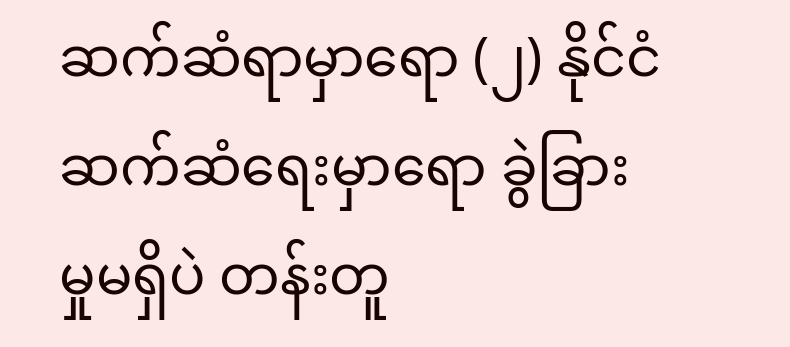ဆက်ဆံရာမှာရော (၂) နိုင်ငံဆက်ဆံရေးမှာရော ခွဲခြားမှုမရှိပဲ တန်းတူ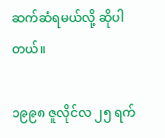ဆက်ဆံရမယ်လို့ ဆိုပါတယ်။

၁၉၉၈ ဇူလိုင်လ ၂၅ ရက်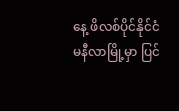နေ့ ဖိလစ်ပိုင်နိုင်ငံ မနီလာမြို့မှာ ပြင်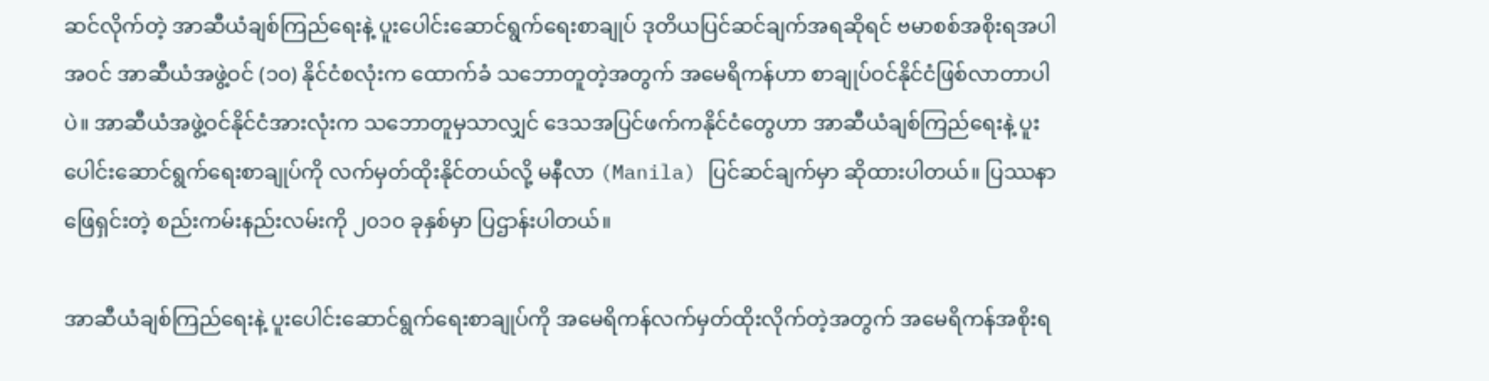ဆင်လိုက်တဲ့ အာဆီယံချစ်ကြည်ရေးနဲ့ ပူးပေါင်းဆောင်ရွက်ရေးစာချုပ် ဒုတိယပြင်ဆင်ချက်အရဆိုရင် ဗမာစစ်အစိုးရအပါအဝင် အာဆီယံအဖွဲ့ဝင် (၁၀) နိုင်ငံစလုံးက ထောက်ခံ သဘောတူတဲ့အတွက် အမေရိကန်ဟာ စာချုပ်ဝင်နိုင်ငံဖြစ်လာတာပါပဲ။ အာဆီယံအဖွဲ့ဝင်နိုင်ငံအားလုံးက သဘောတူမှသာလျှင် ဒေသအပြင်ဖက်ကနိုင်ငံတွေဟာ အာဆီယံချစ်ကြည်ရေးနဲ့ ပူးပေါင်းဆောင်ရွက်ရေးစာချုပ်ကို လက်မှတ်ထိုးနိုင်တယ်လို့ မနီလာ (Manila) ပြင်ဆင်ချက်မှာ ဆိုထားပါတယ်။ ပြဿနာဖြေရှင်းတဲ့ စည်းကမ်းနည်းလမ်းကို ၂၀၁၀ ခုနှစ်မှာ ပြဌာန်းပါတယ်။

အာဆီယံချစ်ကြည်ရေးနဲ့ ပူးပေါင်းဆောင်ရွက်ရေးစာချုပ်ကို အမေရိကန်လက်မှတ်ထိုးလိုက်တဲ့အတွက် အမေရိကန်အစိုးရ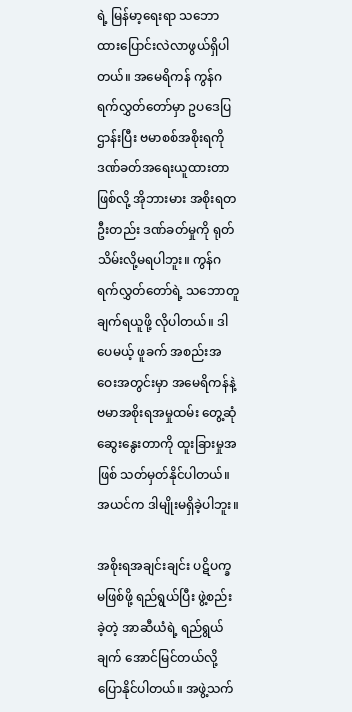ရဲ့ မြန်မာ့ရေးရာ သဘောထားပြောင်းလဲလာဖွယ်ရှိပါတယ်။ အမေရိကန် ကွန်ဂရက်လွှတ်တော်မှာ ဥပဒေပြဌာန်းပြီး ဗမာစစ်အစိုးရကို ဒဏ်ခတ်အရေးယူထားတာဖြစ်လို့ အိုဘားမား အစိုးရတဦးတည်း ဒဏ်ခတ်မှုကို ရုတ်သိမ်းလို့မရပါဘူး။ ကွန်ဂရက်လွှတ်တော်ရဲ့ သဘောတူချက်ရယူဖို့ လိုပါတယ်။ ဒါပေမယ့် ဖူခက် အစည်းအဝေးအတွင်းမှာ အမေရိကန်နဲ့ ဗမာအစိုးရအမှုထမ်း တွေ့ဆုံဆွေးနွေးတာကို ထူးခြားမှုအဖြစ် သတ်မှတ်နိုင်ပါတယ်။ အယင်က ဒါမျိုးမရှိခဲ့ပါဘူး။

အစိုးရအချင်းချင်း ပဋိပက္ခ မဖြစ်ဖို့ ရည်ရွယ်ပြီး ဖွဲ့စည်းခဲ့တဲ့ အာဆီယံရဲ့ ရည်ရွယ်ချက် အောင်မြင်တယ်လို့ ပြောနိုင်ပါတယ်။ အဖွဲ့သက်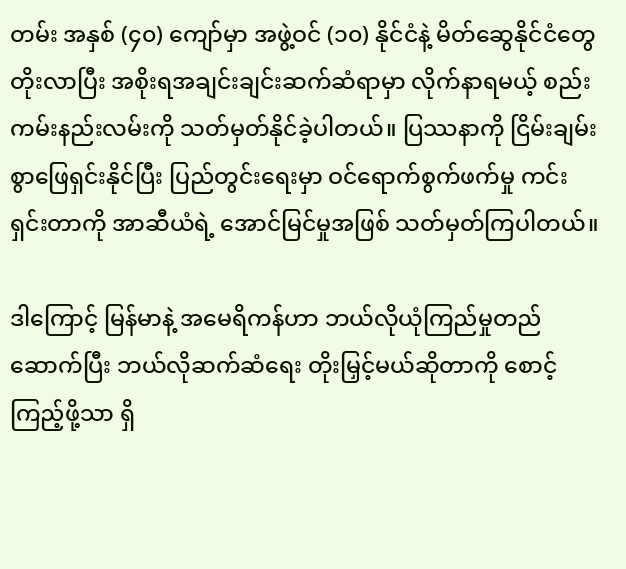တမ်း အနှစ် (၄၀) ကျော်မှာ အဖွဲ့ဝင် (၁၀) နိုင်ငံနဲ့ မိတ်ဆွေနိုင်ငံတွေ တိုးလာပြီး အစိုးရအချင်းချင်းဆက်ဆံရာမှာ လိုက်နာရမယ့် စည်းကမ်းနည်းလမ်းကို သတ်မှတ်နိုင်ခဲ့ပါတယ်။ ပြဿနာကို ငြိမ်းချမ်းစွာဖြေရှင်းနိုင်ပြီး ပြည်တွင်းရေးမှာ ဝင်ရောက်စွက်ဖက်မှု ကင်းရှင်းတာကို အာဆီယံရဲ့ အောင်မြင်မှုအဖြစ် သတ်မှတ်ကြပါတယ်။

ဒါကြောင့် မြန်မာနဲ့ အမေရိကန်ဟာ ဘယ်လိုယုံကြည်မှုတည်ဆောက်ပြီး ဘယ်လိုဆက်ဆံရေး တိုးမြှင့်မယ်ဆိုတာကို စောင့်ကြည့်ဖို့သာ ရှိ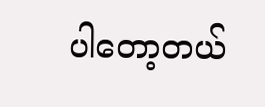ပါတော့တယ်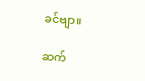ခင်ဗျာ။

ဆက်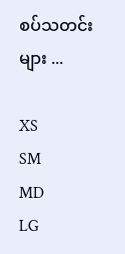စပ်သတင်းများ ...

XS
SM
MD
LG